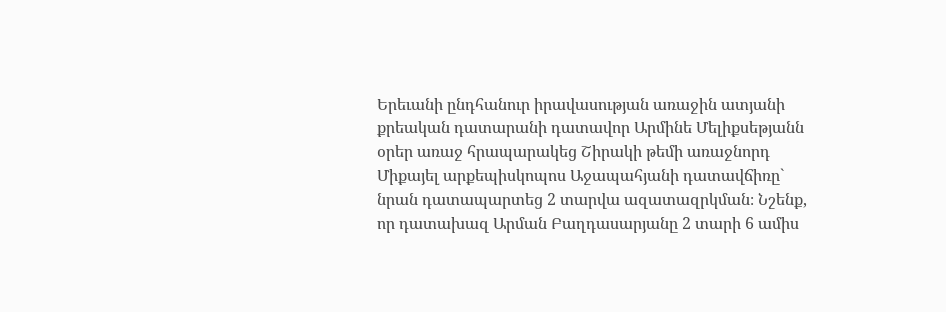Երեւանի ընդհանուր իրավասության առաջին ատյանի քրեական դատարանի դատավոր Արմինե Մելիքսեթյանն օրեր առաջ հրապարակեց Շիրակի թեմի առաջնորդ Միքայել արքեպիսկոպոս Աջապահյանի դատավճիռը` նրան դատապարտեց 2 տարվա ազատազրկման։ Նշենք, որ դատախազ Արման Բաղդասարյանը 2 տարի 6 ամիս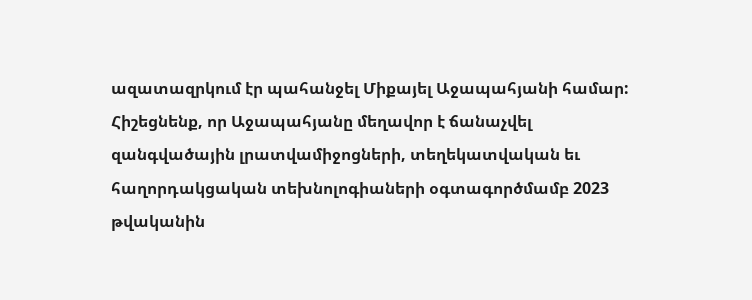ազատազրկում էր պահանջել Միքայել Աջապահյանի համար: Հիշեցնենք, որ Աջապահյանը մեղավոր է ճանաչվել զանգվածային լրատվամիջոցների, տեղեկատվական եւ հաղորդակցական տեխնոլոգիաների օգտագործմամբ 2023 թվականին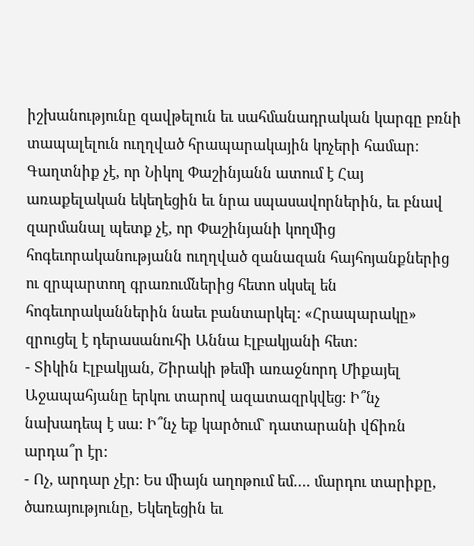իշխանությունը զավթելուն եւ սահմանադրական կարգը բռնի տապալելուն ուղղված հրապարակային կոչերի համար։ Գաղտնիք չէ, որ Նիկոլ Փաշինյանն ատում է Հայ առաքելական եկեղեցին եւ նրա սպասավորներին, եւ բնավ զարմանալ պետք չէ, որ Փաշինյանի կողմից հոգեւորականությանն ուղղված զանազան հայհոյանքներից ու զրպարտող գրառումներից հետո սկսել են հոգեւորականներին նաեւ բանտարկել: «Հրապարակը» զրուցել է դերասանուհի Աննա Էլբակյանի հետ:
- Տիկին Էլբակյան, Շիրակի թեմի առաջնորդ Միքայել Աջապահյանը երկու տարով ազատազրկվեց: Ի՞նչ նախադեպ է սա: Ի՞նչ եք կարծում` դատարանի վճիռն արդա՞ր էր:
- Ոչ, արդար չէր: Ես միայն աղոթում եմ…. մարդու տարիքը, ծառայությունը, Եկեղեցին եւ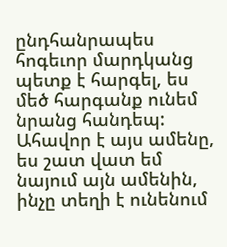ընդհանրապես հոգեւոր մարդկանց պետք է հարգել, ես մեծ հարգանք ունեմ նրանց հանդեպ: Ահավոր է այս ամենը, ես շատ վատ եմ նայում այն ամենին, ինչը տեղի է ունենում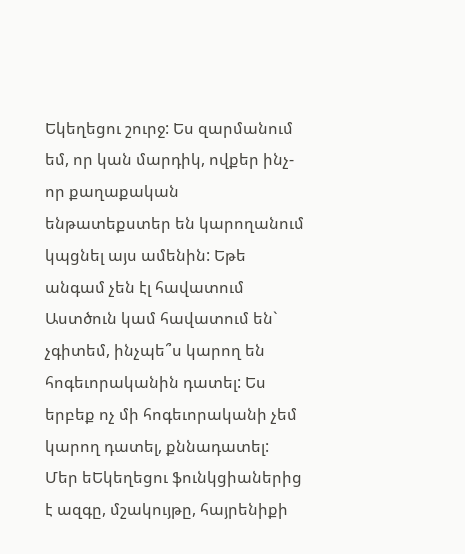Եկեղեցու շուրջ: Ես զարմանում եմ, որ կան մարդիկ, ովքեր ինչ-որ քաղաքական ենթատեքստեր են կարողանում կպցնել այս ամենին: Եթե անգամ չեն էլ հավատում Աստծուն կամ հավատում են` չգիտեմ, ինչպե՞ս կարող են հոգեւորականին դատել: Ես երբեք ոչ մի հոգեւորականի չեմ կարող դատել, քննադատել: Մեր եԵկեղեցու ֆունկցիաներից է ազգը, մշակույթը, հայրենիքի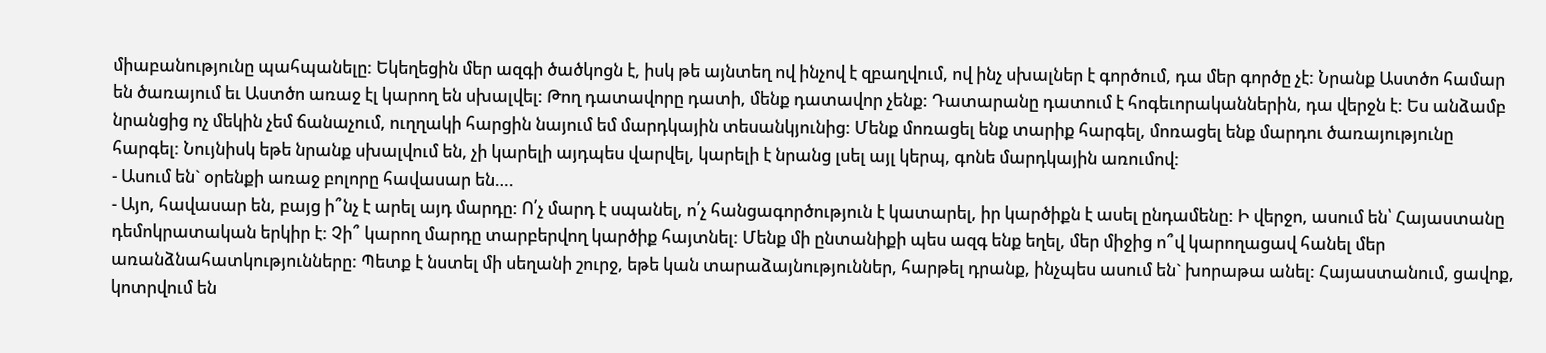միաբանությունը պահպանելը: Եկեղեցին մեր ազգի ծածկոցն է, իսկ թե այնտեղ ով ինչով է զբաղվում, ով ինչ սխալներ է գործում, դա մեր գործը չէ: Նրանք Աստծո համար են ծառայում եւ Աստծո առաջ էլ կարող են սխալվել: Թող դատավորը դատի, մենք դատավոր չենք: Դատարանը դատում է հոգեւորականներին, դա վերջն է: Ես անձամբ նրանցից ոչ մեկին չեմ ճանաչում, ուղղակի հարցին նայում եմ մարդկային տեսանկյունից: Մենք մոռացել ենք տարիք հարգել, մոռացել ենք մարդու ծառայությունը հարգել: Նույնիսկ եթե նրանք սխալվում են, չի կարելի այդպես վարվել, կարելի է նրանց լսել այլ կերպ, գոնե մարդկային առումով:
- Ասում են` օրենքի առաջ բոլորը հավասար են….
- Այո, հավասար են, բայց ի՞նչ է արել այդ մարդը: Ո՛չ մարդ է սպանել, ո՛չ հանցագործություն է կատարել, իր կարծիքն է ասել ընդամենը: Ի վերջո, ասում են՝ Հայաստանը դեմոկրատական երկիր է: Չի՞ կարող մարդը տարբերվող կարծիք հայտնել: Մենք մի ընտանիքի պես ազգ ենք եղել, մեր միջից ո՞վ կարողացավ հանել մեր առանձնահատկությունները: Պետք է նստել մի սեղանի շուրջ, եթե կան տարաձայնություններ, հարթել դրանք, ինչպես ասում են` խորաթա անել: Հայաստանում, ցավոք, կոտրվում են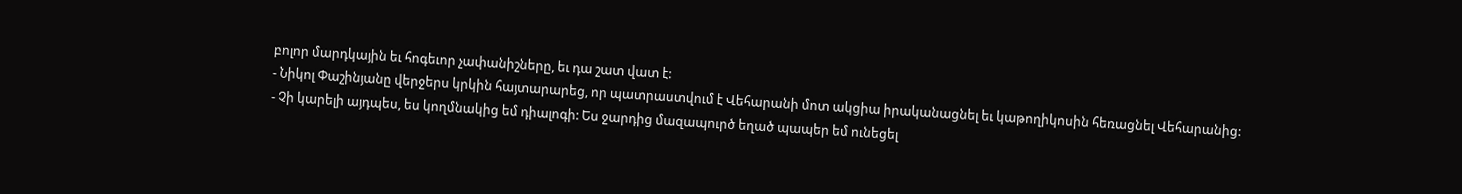բոլոր մարդկային եւ հոգեւոր չափանիշները, եւ դա շատ վատ է:
- Նիկոլ Փաշինյանը վերջերս կրկին հայտարարեց, որ պատրաստվում է Վեհարանի մոտ ակցիա իրականացնել եւ կաթողիկոսին հեռացնել Վեհարանից:
- Չի կարելի այդպես, ես կողմնակից եմ դիալոգի: Ես ջարդից մազապուրծ եղած պապեր եմ ունեցել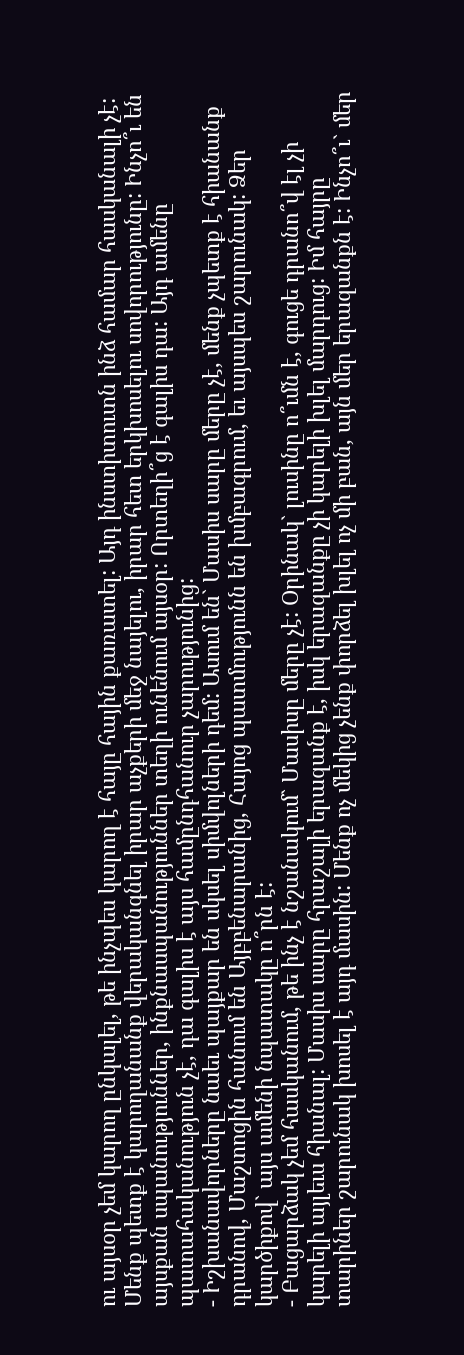ու այսօր չեմ կարող ընկալել, թե ինչպես կարող է հայը հային քառատել: Այդ ինստիտուտն ինձ համար հասկանալի չէ: Մենք պետք է կարողանանք վերականգնել իրար աչքերի մեջ նայելու, իրար հետ երկխոսելու սովորությունը: Ինչո՞ւ են այսքան սպանություններ, ինքնասպանություններ տեղի ունենում այսօր: Որտեղի՞ց է գալիս դա: Այդ ամենը պատահականություն չէ, դա գալիս է այս համընդհանուր չարությունից:
- Իշխանավորները նաեւ պայքար են սկսել սիմվոլների դեմ: Ասում են` Մասիս սարը մերը չէ, մենք չպետք է հիանանք դրանով, Մաշտոցին հանում են Այբբենարանից, Հայոց պատմությունն են խմբագրում, եւ այսպես շարունակ: Ձեր կարծիքով` այս ամենի նպատակը ո՞րն է:
- Բացարձակ չեմ հասկանում, թե ինչ է նշանակում` Մասիսը մերը չէ: Օրինակ` լուսինը ո՞ւմն է, գուցե դրանո՞վ էլ չի կարելի այլեւս հիանալ: Մասիս սարը հրաշալի երազանք է, իսկ երազանքը չի կարելի խլել մարդուց: Իմ հայրը տարիներ շարունակ խոսել է այդ մասին: Մենք ոչ մեկից չենք փորձել խլել ոչ մի բան, այն մեր երազանքն է: Ինչո՞ւ` մեր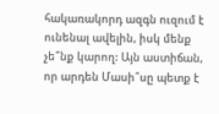հակառակորդ ազգն ուզում է ունենալ ավելին, իսկ մենք չե՞նք կարող: Այն աստիճան, որ արդեն Մասի՞սը պետք է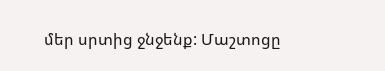մեր սրտից ջնջենք: Մաշտոցը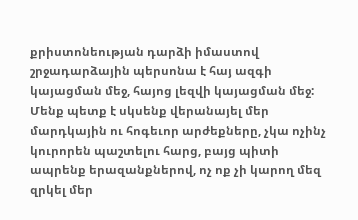քրիստոնեության դարձի իմաստով շրջադարձային պերսոնա է հայ ազգի կայացման մեջ, հայոց լեզվի կայացման մեջ: Մենք պետք է սկսենք վերանայել մեր մարդկային ու հոգեւոր արժեքները, չկա ոչինչ կուրորեն պաշտելու հարց, բայց պիտի ապրենք երազանքներով, ոչ ոք չի կարող մեզ զրկել մեր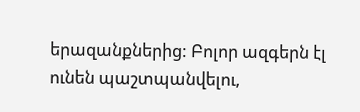երազանքներից: Բոլոր ազգերն էլ ունեն պաշտպանվելու,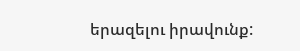երազելու իրավունք: